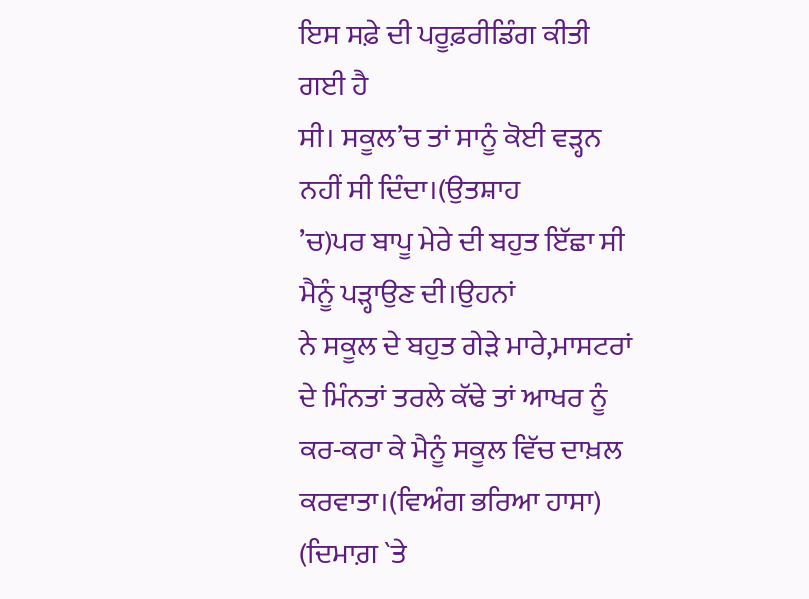ਇਸ ਸਫ਼ੇ ਦੀ ਪਰੂਫ਼ਰੀਡਿੰਗ ਕੀਤੀ ਗਈ ਹੈ
ਸੀ। ਸਕੂਲ’ਚ ਤਾਂ ਸਾਨੂੰ ਕੋਈ ਵੜ੍ਹਨ ਨਹੀਂ ਸੀ ਦਿੰਦਾ।(ਉਤਸ਼ਾਹ
’ਚ)ਪਰ ਬਾਪੂ ਮੇਰੇ ਦੀ ਬਹੁਤ ਇੱਛਾ ਸੀ ਮੈਨੂੰ ਪੜ੍ਹਾਉਣ ਦੀ।ਉਹਨਾਂ
ਨੇ ਸਕੂਲ ਦੇ ਬਹੁਤ ਗੇੜੇ ਮਾਰੇ,ਮਾਸਟਰਾਂ ਦੇ ਮਿੰਨਤਾਂ ਤਰਲੇ ਕੱਢੇ ਤਾਂ ਆਖਰ ਨੂੰ ਕਰ-ਕਰਾ ਕੇ ਮੈਨੂੰ ਸਕੂਲ ਵਿੱਚ ਦਾਖ਼ਲ ਕਰਵਾਤਾ।(ਵਿਅੰਗ ਭਰਿਆ ਹਾਸਾ)
(ਦਿਮਾਗ਼ `ਤੇ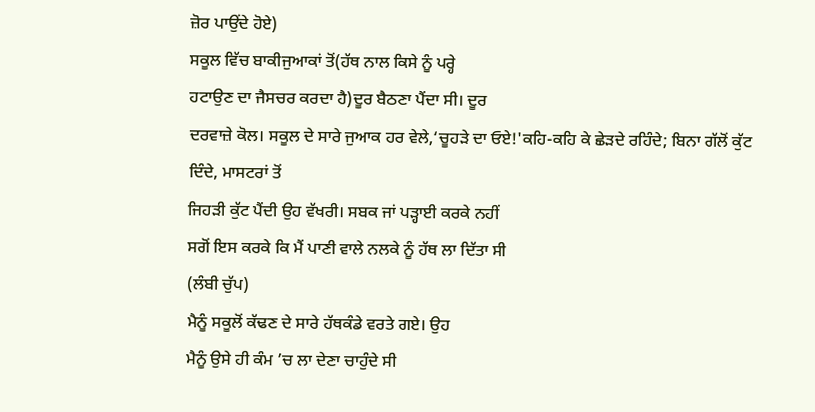ਜ਼ੋਰ ਪਾਉਂਦੇ ਹੋਏ)
ਸਕੂਲ ਵਿੱਚ ਬਾਕੀਜੁਆਕਾਂ ਤੋਂ(ਹੱਥ ਨਾਲ ਕਿਸੇ ਨੂੰ ਪਰ੍ਹੇ
ਹਟਾਉਣ ਦਾ ਜੈਸਚਰ ਕਰਦਾ ਹੈ)ਦੂਰ ਬੈਠਣਾ ਪੈਂਦਾ ਸੀ। ਦੂਰ
ਦਰਵਾਜ਼ੇ ਕੋਲ। ਸਕੂਲ ਦੇ ਸਾਰੇ ਜੁਆਕ ਹਰ ਵੇਲੇ,‘ਚੂਹੜੇ ਦਾ ਓਏ!'ਕਹਿ-ਕਹਿ ਕੇ ਛੇੜਦੇ ਰਹਿੰਦੇ; ਬਿਨਾ ਗੱਲੋਂ ਕੁੱਟ ਦਿੰਦੇ, ਮਾਸਟਰਾਂ ਤੋਂ
ਜਿਹੜੀ ਕੁੱਟ ਪੈਂਦੀ ਉਹ ਵੱਖਰੀ। ਸਬਕ ਜਾਂ ਪੜ੍ਹਾਈ ਕਰਕੇ ਨਹੀਂ
ਸਗੋਂ ਇਸ ਕਰਕੇ ਕਿ ਮੈਂ ਪਾਣੀ ਵਾਲੇ ਨਲਕੇ ਨੂੰ ਹੱਥ ਲਾ ਦਿੱਤਾ ਸੀ
(ਲੰਬੀ ਚੁੱਪ)
ਮੈਨੂੰ ਸਕੂਲੋਂ ਕੱਢਣ ਦੇ ਸਾਰੇ ਹੱਥਕੰਡੇ ਵਰਤੇ ਗਏ। ਉਹ
ਮੈਨੂੰ ਉਸੇ ਹੀ ਕੰਮ ’ਚ ਲਾ ਦੇਣਾ ਚਾਹੁੰਦੇ ਸੀ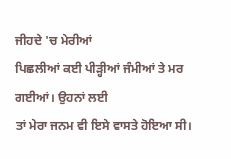ਜੀਹਦੇ 'ਚ ਮੇਰੀਆਂ
ਪਿਛਲੀਆਂ ਕਈ ਪੀੜ੍ਹੀਆਂ ਜੰਮੀਆਂ ਤੇ ਮਰ ਗਈਆਂ। ਉਹਨਾਂ ਲਈ
ਤਾਂ ਮੇਰਾ ਜਨਮ ਵੀ ਇਸੇ ਵਾਸਤੇ ਹੋਇਆ ਸੀ।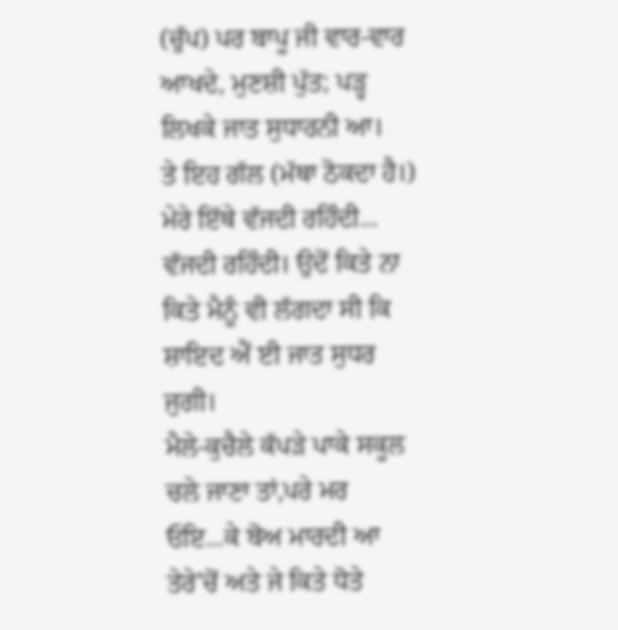(ਚੁੱਪ) ਪਰ ਬਾਪੂ ਜੀ ਵਾਰ-ਵਾਰ ਆਖਦੇ, ਮੁਣਸ਼ੀ ਪੁੱਤ; ਪੜ੍ਹ ਲਿਖਕੇ ਜਾਤ ਸੁਧਾਰਨੀ ਆ।
ਤੇ ਇਹ ਗੱਲ (ਮੱਥਾ ਠੋਕਦਾ ਹੈ।) ਮੇਰੇ ਇੱਥੇ ਵੱਜਦੀ ਰਹਿੰਦੀ...
ਵੱਜਦੀ ਰਹਿੰਦੀ। ਉਦੋਂ ਕਿਤੇ ਨਾ ਕਿਤੇ ਮੈਨੂੰ ਵੀ ਲੱਗਦਾ ਸੀ ਕਿ
ਸ਼ਾਇਦ ਐਂ ਈ ਜਾਤ ਸੁਧਰ ਜੁਗੀ।
ਮੈਲੇ-ਕੁਚੈਲੇ ਕੱਪੜੇ ਪਾਕੇ ਸਕੂਲ ਚਲੇ ਜਾਣਾ ਤਾਂ,ਪਰੇ ਮਰ
ਓਇ...ਕੇ ਬੋਅ ਮਾਰਦੀ ਆ ਤੇਰੇ’ਚੋਂ ਅਤੇ ਜੇ ਕਿਤੇ ਧੋਤੇ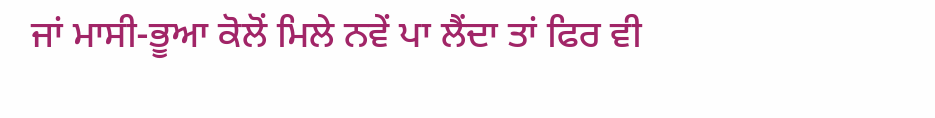ਜਾਂ ਮਾਸੀ-ਭੂਆ ਕੋਲੋਂ ਮਿਲੇ ਨਵੇਂ ਪਾ ਲੈਂਦਾ ਤਾਂ ਫਿਰ ਵੀ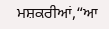ਮਸ਼ਕਰੀਆਂ,“ਆ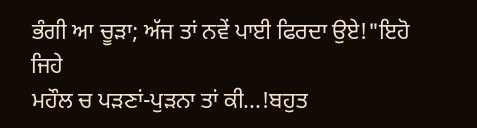ਭੰਗੀ ਆ ਚੂੜਾ; ਅੱਜ ਤਾਂ ਨਵੇਂ ਪਾਈ ਫਿਰਦਾ ਉਏ!"ਇਹੋ ਜਿਹੇ
ਮਹੌਲ ਚ ਪੜਣਾਂ-ਪੁੜਨਾ ਤਾਂ ਕੀ...!ਬਹੁਤ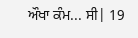ਔਖਾ ਕੰਮ... ਸੀ| 19